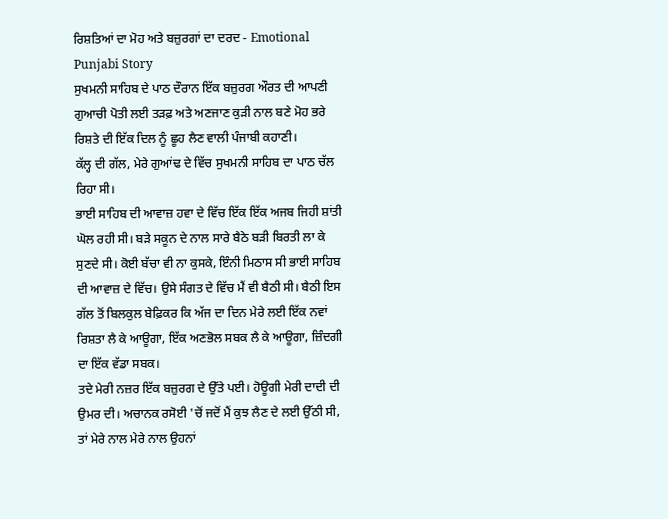ਰਿਸ਼ਤਿਆਂ ਦਾ ਮੋਹ ਅਤੇ ਬਜ਼ੁਰਗਾਂ ਦਾ ਦਰਦ - Emotional Punjabi Story
ਸੁਖਮਨੀ ਸਾਹਿਬ ਦੇ ਪਾਠ ਦੌਰਾਨ ਇੱਕ ਬਜ਼ੁਰਗ ਔਰਤ ਦੀ ਆਪਣੀ ਗੁਆਚੀ ਪੋਤੀ ਲਈ ਤੜਫ਼ ਅਤੇ ਅਣਜਾਣ ਕੁੜੀ ਨਾਲ ਬਣੇ ਮੋਹ ਭਰੇ ਰਿਸ਼ਤੇ ਦੀ ਇੱਕ ਦਿਲ ਨੂੰ ਛੂਹ ਲੈਣ ਵਾਲੀ ਪੰਜਾਬੀ ਕਹਾਣੀ।
ਕੱਲ੍ਹ ਦੀ ਗੱਲ, ਮੇਰੇ ਗੁਆਂਢ ਦੇ ਵਿੱਚ ਸੁਖਮਨੀ ਸਾਹਿਬ ਦਾ ਪਾਠ ਚੱਲ ਰਿਹਾ ਸੀ।
ਭਾਈ ਸਾਹਿਬ ਦੀ ਆਵਾਜ਼ ਹਵਾ ਦੇ ਵਿੱਚ ਇੱਕ ਇੱਕ ਅਜਬ ਜਿਹੀ ਸ਼ਾਂਤੀ ਘੋਲ ਰਹੀ ਸੀ। ਬੜੇ ਸਕੂਨ ਦੇ ਨਾਲ ਸਾਰੇ ਬੈਠੇ ਬੜੀ ਬਿਰਤੀ ਲਾ ਕੇ ਸੁਣਦੇ ਸੀ। ਕੋਈ ਬੱਚਾ ਵੀ ਨਾ ਕੁਸਕੇ, ਇੰਨੀ ਮਿਠਾਸ ਸੀ ਭਾਈ ਸਾਹਿਬ ਦੀ ਆਵਾਜ਼ ਦੇ ਵਿੱਚ। ਉਸੇ ਸੰਗਤ ਦੇ ਵਿੱਚ ਮੈਂ ਵੀ ਬੈਠੀ ਸੀ। ਬੈਠੀ ਇਸ ਗੱਲ ਤੋਂ ਬਿਲਕੁਲ ਬੇਫ਼ਿਕਰ ਕਿ ਅੱਜ ਦਾ ਦਿਨ ਮੇਰੇ ਲਈ ਇੱਕ ਨਵਾਂ ਰਿਸ਼ਤਾ ਲੈ ਕੇ ਆਊਗਾ, ਇੱਕ ਅਣਭੋਲ ਸਬਕ ਲੈ ਕੇ ਆਊਗਾ, ਜ਼ਿੰਦਗੀ ਦਾ ਇੱਕ ਵੱਡਾ ਸਬਕ।
ਤਦੇ ਮੇਰੀ ਨਜ਼ਰ ਇੱਕ ਬਜ਼ੁਰਗ ਦੇ ਉੱਤੇ ਪਈ। ਹੋਊਗੀ ਮੇਰੀ ਦਾਦੀ ਦੀ ਉਮਰ ਦੀ। ਅਚਾਨਕ ਰਸੋਈ 'ਚੋਂ ਜਦੋਂ ਮੈਂ ਕੁਝ ਲੈਣ ਦੇ ਲਈ ਉੱਠੀ ਸੀ, ਤਾਂ ਮੇਰੇ ਨਾਲ ਮੇਰੇ ਨਾਲ ਉਹਨਾਂ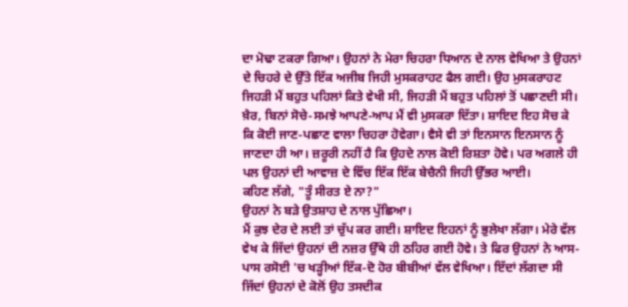ਦਾ ਮੋਢਾ ਟਕਰਾ ਗਿਆ। ਉਹਨਾਂ ਨੇ ਮੇਰਾ ਚਿਹਰਾ ਧਿਆਨ ਦੇ ਨਾਲ ਵੇਖਿਆ ਤੇ ਉਹਨਾਂ ਦੇ ਚਿਹਰੇ ਦੇ ਉੱਤੇ ਇੱਕ ਅਜੀਬ ਜਿਹੀ ਮੁਸਕਰਾਹਟ ਫੈਲ ਗਈ। ਉਹ ਮੁਸਕਰਾਹਟ ਜਿਹੜੀ ਮੈਂ ਬਹੁਤ ਪਹਿਲਾਂ ਕਿਤੇ ਵੇਖੀ ਸੀ, ਜਿਹੜੀ ਮੈਂ ਬਹੁਤ ਪਹਿਲਾਂ ਤੋਂ ਪਛਾਣਦੀ ਸੀ।
ਖ਼ੈਰ, ਬਿਨਾਂ ਸੋਚੇ-ਸਮਝੇ ਆਪਣੇ-ਆਪ ਮੈਂ ਵੀ ਮੁਸਕਰਾ ਦਿੱਤਾ। ਸ਼ਾਇਦ ਇਹ ਸੋਚ ਕੇ ਕਿ ਕੋਈ ਜਾਣ-ਪਛਾਣ ਵਾਲਾ ਚਿਹਰਾ ਹੋਵੇਗਾ। ਵੈਸੇ ਵੀ ਤਾਂ ਇਨਸਾਨ ਇਨਸਾਨ ਨੂੰ ਜਾਣਦਾ ਹੀ ਆ। ਜ਼ਰੂਰੀ ਨਹੀਂ ਹੈ ਕਿ ਉਹਦੇ ਨਾਲ ਕੋਈ ਰਿਸ਼ਤਾ ਹੋਵੇ। ਪਰ ਅਗਲੇ ਹੀ ਪਲ ਉਹਨਾਂ ਦੀ ਆਵਾਜ਼ ਦੇ ਵਿੱਚ ਇੱਕ ਇੱਕ ਬੇਚੈਨੀ ਜਿਹੀ ਉੱਭਰ ਆਈ।
ਕਹਿਣ ਲੱਗੇ, "ਤੂੰ ਸੀਰਤ ਏ ਨਾ?"
ਉਹਨਾਂ ਨੇ ਬੜੇ ਉਤਸ਼ਾਹ ਦੇ ਨਾਲ ਪੁੱਛਿਆ।
ਮੈਂ ਕੁਝ ਦੇਰ ਦੇ ਲਈ ਤਾਂ ਚੁੱਪ ਕਰ ਗਈ। ਸ਼ਾਇਦ ਇਹਨਾਂ ਨੂੰ ਭੁਲੇਖਾ ਲੱਗਾ। ਮੇਰੇ ਵੱਲ ਵੇਖ ਕੇ ਜਿੱਦਾਂ ਉਹਨਾਂ ਦੀ ਨਜ਼ਰ ਉੱਥੇ ਹੀ ਠਹਿਰ ਗਈ ਹੋਵੇ। ਤੇ ਫਿਰ ਉਹਨਾਂ ਨੇ ਆਸ-ਪਾਸ ਰਸੋਈ 'ਚ ਖੜ੍ਹੀਆਂ ਇੱਕ-ਦੋ ਹੋਰ ਬੀਬੀਆਂ ਵੱਲ ਵੇਖਿਆ। ਇੱਦਾਂ ਲੱਗਦਾ ਸੀ ਜਿੱਦਾਂ ਉਹਨਾਂ ਦੇ ਕੋਲੋਂ ਉਹ ਤਸਦੀਕ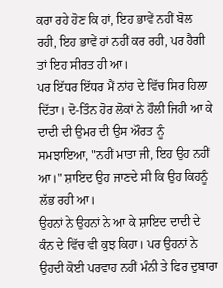ਕਰਾ ਰਹੇ ਹੋਣ ਕਿ ਹਾਂ, ਇਹ ਭਾਵੇਂ ਨਹੀਂ ਬੋਲ ਰਹੀ, ਇਹ ਭਾਵੇਂ ਹਾਂ ਨਹੀਂ ਕਰ ਰਹੀ, ਪਰ ਹੈਗੀ ਤਾਂ ਇਹ ਸੀਰਤ ਹੀ ਆ।
ਪਰ ਇੱਧਰ ਇੱਧਰ ਮੈਂ ਨਾਂਹ ਦੇ ਵਿੱਚ ਸਿਰ ਹਿਲਾ ਦਿੱਤਾ। ਦੋ-ਤਿੰਨ ਹੋਰ ਲੋਕਾਂ ਨੇ ਹੌਲੀ ਜਿਹੀ ਆ ਕੇ ਦਾਦੀ ਦੀ ਉਮਰ ਦੀ ਉਸ ਔਰਤ ਨੂੰ ਸਮਝਾਇਆ, "ਨਹੀਂ ਮਾਤਾ ਜੀ, ਇਹ ਉਹ ਨਹੀਂ ਆ।" ਸ਼ਾਇਦ ਉਹ ਜਾਣਦੇ ਸੀ ਕਿ ਉਹ ਕਿਹਨੂੰ ਲੱਭ ਰਹੀ ਆ।
ਉਹਨਾਂ ਨੇ ਉਹਨਾਂ ਨੇ ਆ ਕੇ ਸ਼ਾਇਦ ਦਾਦੀ ਦੇ ਕੰਨ ਦੇ ਵਿੱਚ ਵੀ ਕੁਝ ਕਿਹਾ। ਪਰ ਉਹਨਾਂ ਨੇ ਉਹਦੀ ਕੋਈ ਪਰਵਾਹ ਨਹੀਂ ਮੰਨੀ ਤੇ ਫਿਰ ਦੁਬਾਰਾ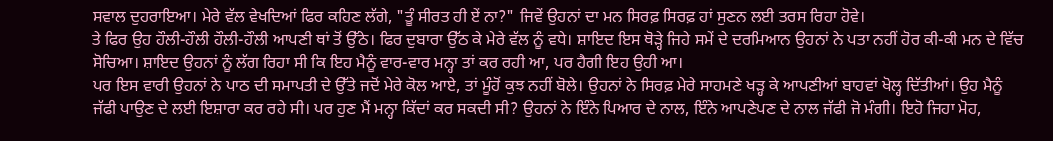ਸਵਾਲ ਦੁਹਰਾਇਆ। ਮੇਰੇ ਵੱਲ ਵੇਖਦਿਆਂ ਫਿਰ ਕਹਿਣ ਲੱਗੇ, "ਤੂੰ ਸੀਰਤ ਹੀ ਏਂ ਨਾ?" ਜਿਵੇਂ ਉਹਨਾਂ ਦਾ ਮਨ ਸਿਰਫ਼ ਸਿਰਫ਼ ਹਾਂ ਸੁਣਨ ਲਈ ਤਰਸ ਰਿਹਾ ਹੋਵੇ।
ਤੇ ਫਿਰ ਉਹ ਹੌਲੀ-ਹੌਲੀ ਹੌਲੀ-ਹੌਲੀ ਆਪਣੀ ਥਾਂ ਤੋਂ ਉੱਠੇ। ਫਿਰ ਦੁਬਾਰਾ ਉੱਠ ਕੇ ਮੇਰੇ ਵੱਲ ਨੂੰ ਵਧੇ। ਸ਼ਾਇਦ ਇਸ ਥੋੜ੍ਹੇ ਜਿਹੇ ਸਮੇਂ ਦੇ ਦਰਮਿਆਨ ਉਹਨਾਂ ਨੇ ਪਤਾ ਨਹੀਂ ਹੋਰ ਕੀ-ਕੀ ਮਨ ਦੇ ਵਿੱਚ ਸੋਚਿਆ। ਸ਼ਾਇਦ ਉਹਨਾਂ ਨੂੰ ਲੱਗ ਰਿਹਾ ਸੀ ਕਿ ਇਹ ਮੈਨੂੰ ਵਾਰ-ਵਾਰ ਮਨ੍ਹਾ ਤਾਂ ਕਰ ਰਹੀ ਆ, ਪਰ ਹੈਗੀ ਇਹ ਉਹੀ ਆ।
ਪਰ ਇਸ ਵਾਰੀ ਉਹਨਾਂ ਨੇ ਪਾਠ ਦੀ ਸਮਾਪਤੀ ਦੇ ਉੱਤੇ ਜਦੋਂ ਮੇਰੇ ਕੋਲ ਆਏ, ਤਾਂ ਮੂੰਹੋਂ ਕੁਝ ਨਹੀਂ ਬੋਲੇ। ਉਹਨਾਂ ਨੇ ਸਿਰਫ਼ ਮੇਰੇ ਸਾਹਮਣੇ ਖੜ੍ਹ ਕੇ ਆਪਣੀਆਂ ਬਾਹਵਾਂ ਖੋਲ੍ਹ ਦਿੱਤੀਆਂ। ਉਹ ਮੈਨੂੰ ਜੱਫੀ ਪਾਉਣ ਦੇ ਲਈ ਇਸ਼ਾਰਾ ਕਰ ਰਹੇ ਸੀ। ਪਰ ਹੁਣ ਮੈਂ ਮਨ੍ਹਾ ਕਿੱਦਾਂ ਕਰ ਸਕਦੀ ਸੀ? ਉਹਨਾਂ ਨੇ ਇੰਨੇ ਪਿਆਰ ਦੇ ਨਾਲ, ਇੰਨੇ ਆਪਣੇਪਣ ਦੇ ਨਾਲ ਜੱਫੀ ਜੋ ਮੰਗੀ। ਇਹੋ ਜਿਹਾ ਮੋਹ,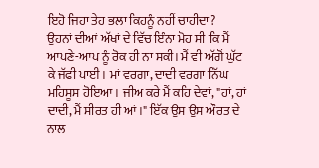ਇਹੋ ਜਿਹਾ ਤੇਹ ਭਲਾ ਕਿਹਨੂੰ ਨਹੀਂ ਚਾਹੀਦਾ?
ਉਹਨਾਂ ਦੀਆਂ ਅੱਖਾਂ ਦੇ ਵਿੱਚ ਇੰਨਾ ਮੋਹ ਸੀ ਕਿ ਮੈਂ ਆਪਣੇ-ਆਪ ਨੂੰ ਰੋਕ ਹੀ ਨਾ ਸਕੀ। ਮੈਂ ਵੀ ਅੱਗੋਂ ਘੁੱਟ ਕੇ ਜੱਫੀ ਪਾਈ। ਮਾਂ ਵਰਗਾ, ਦਾਦੀ ਵਰਗਾ ਨਿੱਘ ਮਹਿਸੂਸ ਹੋਇਆ। ਜੀਅ ਕਰੇ ਮੈਂ ਕਹਿ ਦੇਵਾਂ, "ਹਾਂ, ਹਾਂ ਦਾਦੀ, ਮੈਂ ਸੀਰਤ ਹੀ ਆਂ।" ਇੱਕ ਉਸ ਉਸ ਔਰਤ ਦੇ ਨਾਲ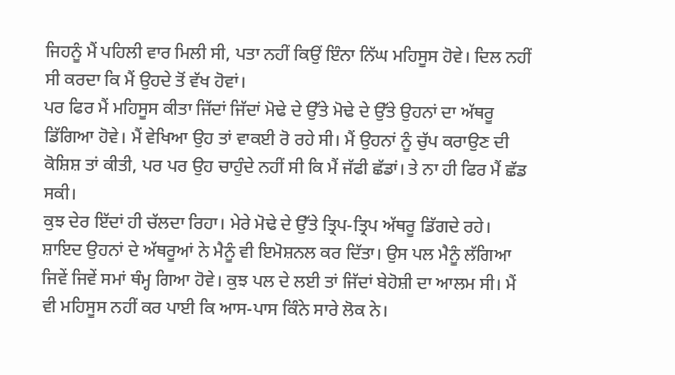ਜਿਹਨੂੰ ਮੈਂ ਪਹਿਲੀ ਵਾਰ ਮਿਲੀ ਸੀ, ਪਤਾ ਨਹੀਂ ਕਿਉਂ ਇੰਨਾ ਨਿੱਘ ਮਹਿਸੂਸ ਹੋਵੇ। ਦਿਲ ਨਹੀਂ ਸੀ ਕਰਦਾ ਕਿ ਮੈਂ ਉਹਦੇ ਤੋਂ ਵੱਖ ਹੋਵਾਂ।
ਪਰ ਫਿਰ ਮੈਂ ਮਹਿਸੂਸ ਕੀਤਾ ਜਿੱਦਾਂ ਜਿੱਦਾਂ ਮੋਢੇ ਦੇ ਉੱਤੇ ਮੋਢੇ ਦੇ ਉੱਤੇ ਉਹਨਾਂ ਦਾ ਅੱਥਰੂ ਡਿੱਗਿਆ ਹੋਵੇ। ਮੈਂ ਵੇਖਿਆ ਉਹ ਤਾਂ ਵਾਕਈ ਰੋ ਰਹੇ ਸੀ। ਮੈਂ ਉਹਨਾਂ ਨੂੰ ਚੁੱਪ ਕਰਾਉਣ ਦੀ ਕੋਸ਼ਿਸ਼ ਤਾਂ ਕੀਤੀ, ਪਰ ਪਰ ਉਹ ਚਾਹੁੰਦੇ ਨਹੀਂ ਸੀ ਕਿ ਮੈਂ ਜੱਫੀ ਛੱਡਾਂ। ਤੇ ਨਾ ਹੀ ਫਿਰ ਮੈਂ ਛੱਡ ਸਕੀ।
ਕੁਝ ਦੇਰ ਇੱਦਾਂ ਹੀ ਚੱਲਦਾ ਰਿਹਾ। ਮੇਰੇ ਮੋਢੇ ਦੇ ਉੱਤੇ ਤ੍ਰਿਪ-ਤ੍ਰਿਪ ਅੱਥਰੂ ਡਿੱਗਦੇ ਰਹੇ। ਸ਼ਾਇਦ ਉਹਨਾਂ ਦੇ ਅੱਥਰੂਆਂ ਨੇ ਮੈਨੂੰ ਵੀ ਇਮੋਸ਼ਨਲ ਕਰ ਦਿੱਤਾ। ਉਸ ਪਲ ਮੈਨੂੰ ਲੱਗਿਆ ਜਿਵੇਂ ਜਿਵੇਂ ਸਮਾਂ ਥੰਮ੍ਹ ਗਿਆ ਹੋਵੇ। ਕੁਝ ਪਲ ਦੇ ਲਈ ਤਾਂ ਜਿੱਦਾਂ ਬੇਹੋਸ਼ੀ ਦਾ ਆਲਮ ਸੀ। ਮੈਂ ਵੀ ਮਹਿਸੂਸ ਨਹੀਂ ਕਰ ਪਾਈ ਕਿ ਆਸ-ਪਾਸ ਕਿੰਨੇ ਸਾਰੇ ਲੋਕ ਨੇ।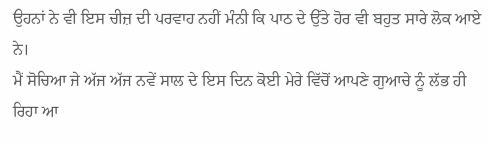ਉਹਨਾਂ ਨੇ ਵੀ ਇਸ ਚੀਜ਼ ਦੀ ਪਰਵਾਹ ਨਹੀਂ ਮੰਨੀ ਕਿ ਪਾਠ ਦੇ ਉੱਤੇ ਹੋਰ ਵੀ ਬਹੁਤ ਸਾਰੇ ਲੋਕ ਆਏ ਨੇ।
ਮੈਂ ਸੋਚਿਆ ਜੇ ਅੱਜ ਅੱਜ ਨਵੇਂ ਸਾਲ ਦੇ ਇਸ ਦਿਨ ਕੋਈ ਮੇਰੇ ਵਿੱਚੋਂ ਆਪਣੇ ਗੁਆਚੇ ਨੂੰ ਲੱਭ ਹੀ ਰਿਹਾ ਆ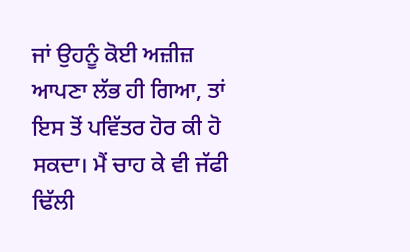ਜਾਂ ਉਹਨੂੰ ਕੋਈ ਅਜ਼ੀਜ਼ ਆਪਣਾ ਲੱਭ ਹੀ ਗਿਆ, ਤਾਂ ਇਸ ਤੋਂ ਪਵਿੱਤਰ ਹੋਰ ਕੀ ਹੋ ਸਕਦਾ। ਮੈਂ ਚਾਹ ਕੇ ਵੀ ਜੱਫੀ ਢਿੱਲੀ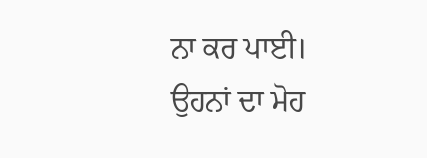ਨਾ ਕਰ ਪਾਈ।
ਉਹਨਾਂ ਦਾ ਮੋਹ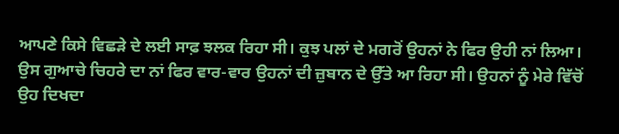ਆਪਣੇ ਕਿਸੇ ਵਿਛੜੇ ਦੇ ਲਈ ਸਾਫ਼ ਝਲਕ ਰਿਹਾ ਸੀ। ਕੁਝ ਪਲਾਂ ਦੇ ਮਗਰੋਂ ਉਹਨਾਂ ਨੇ ਫਿਰ ਉਹੀ ਨਾਂ ਲਿਆ। ਉਸ ਗੁਆਚੇ ਚਿਹਰੇ ਦਾ ਨਾਂ ਫਿਰ ਵਾਰ-ਵਾਰ ਉਹਨਾਂ ਦੀ ਜ਼ੁਬਾਨ ਦੇ ਉੱਤੇ ਆ ਰਿਹਾ ਸੀ। ਉਹਨਾਂ ਨੂੰ ਮੇਰੇ ਵਿੱਚੋਂ ਉਹ ਦਿਖਦਾ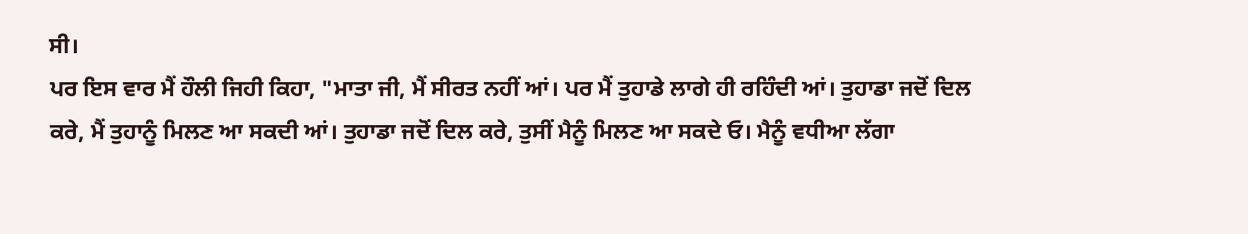ਸੀ।
ਪਰ ਇਸ ਵਾਰ ਮੈਂ ਹੌਲੀ ਜਿਹੀ ਕਿਹਾ, "ਮਾਤਾ ਜੀ, ਮੈਂ ਸੀਰਤ ਨਹੀਂ ਆਂ। ਪਰ ਮੈਂ ਤੁਹਾਡੇ ਲਾਗੇ ਹੀ ਰਹਿੰਦੀ ਆਂ। ਤੁਹਾਡਾ ਜਦੋਂ ਦਿਲ ਕਰੇ, ਮੈਂ ਤੁਹਾਨੂੰ ਮਿਲਣ ਆ ਸਕਦੀ ਆਂ। ਤੁਹਾਡਾ ਜਦੋਂ ਦਿਲ ਕਰੇ, ਤੁਸੀਂ ਮੈਨੂੰ ਮਿਲਣ ਆ ਸਕਦੇ ਓ। ਮੈਨੂੰ ਵਧੀਆ ਲੱਗਾ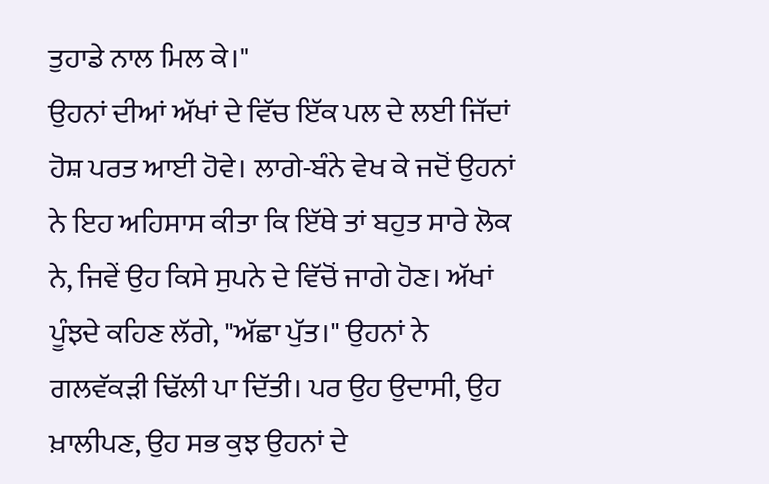ਤੁਹਾਡੇ ਨਾਲ ਮਿਲ ਕੇ।"
ਉਹਨਾਂ ਦੀਆਂ ਅੱਖਾਂ ਦੇ ਵਿੱਚ ਇੱਕ ਪਲ ਦੇ ਲਈ ਜਿੱਦਾਂ ਹੋਸ਼ ਪਰਤ ਆਈ ਹੋਵੇ। ਲਾਗੇ-ਬੰਨੇ ਵੇਖ ਕੇ ਜਦੋਂ ਉਹਨਾਂ ਨੇ ਇਹ ਅਹਿਸਾਸ ਕੀਤਾ ਕਿ ਇੱਥੇ ਤਾਂ ਬਹੁਤ ਸਾਰੇ ਲੋਕ ਨੇ, ਜਿਵੇਂ ਉਹ ਕਿਸੇ ਸੁਪਨੇ ਦੇ ਵਿੱਚੋਂ ਜਾਗੇ ਹੋਣ। ਅੱਖਾਂ ਪੂੰਝਦੇ ਕਹਿਣ ਲੱਗੇ, "ਅੱਛਾ ਪੁੱਤ।" ਉਹਨਾਂ ਨੇ ਗਲਵੱਕੜੀ ਢਿੱਲੀ ਪਾ ਦਿੱਤੀ। ਪਰ ਉਹ ਉਦਾਸੀ, ਉਹ ਖ਼ਾਲੀਪਣ, ਉਹ ਸਭ ਕੁਝ ਉਹਨਾਂ ਦੇ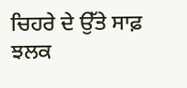ਚਿਹਰੇ ਦੇ ਉੱਤੇ ਸਾਫ਼ ਝਲਕ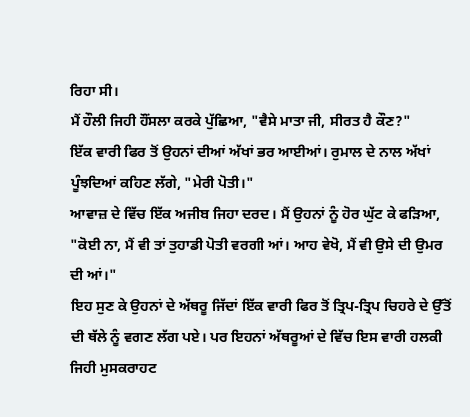ਰਿਹਾ ਸੀ।
ਮੈਂ ਹੌਲੀ ਜਿਹੀ ਹੌਂਸਲਾ ਕਰਕੇ ਪੁੱਛਿਆ, "ਵੈਸੇ ਮਾਤਾ ਜੀ, ਸੀਰਤ ਹੈ ਕੌਣ?"
ਇੱਕ ਵਾਰੀ ਫਿਰ ਤੋਂ ਉਹਨਾਂ ਦੀਆਂ ਅੱਖਾਂ ਭਰ ਆਈਆਂ। ਰੁਮਾਲ ਦੇ ਨਾਲ ਅੱਖਾਂ ਪੂੰਝਦਿਆਂ ਕਹਿਣ ਲੱਗੇ, "ਮੇਰੀ ਪੋਤੀ।"
ਆਵਾਜ਼ ਦੇ ਵਿੱਚ ਇੱਕ ਅਜੀਬ ਜਿਹਾ ਦਰਦ। ਮੈਂ ਉਹਨਾਂ ਨੂੰ ਹੋਰ ਘੁੱਟ ਕੇ ਫੜਿਆ, "ਕੋਈ ਨਾ, ਮੈਂ ਵੀ ਤਾਂ ਤੁਹਾਡੀ ਪੋਤੀ ਵਰਗੀ ਆਂ। ਆਹ ਵੇਖੋ, ਮੈਂ ਵੀ ਉਸੇ ਦੀ ਉਮਰ ਦੀ ਆਂ।"
ਇਹ ਸੁਣ ਕੇ ਉਹਨਾਂ ਦੇ ਅੱਥਰੂ ਜਿੱਦਾਂ ਇੱਕ ਵਾਰੀ ਫਿਰ ਤੋਂ ਤ੍ਰਿਪ-ਤ੍ਰਿਪ ਚਿਹਰੇ ਦੇ ਉੱਤੋਂ ਦੀ ਥੱਲੇ ਨੂੰ ਵਗਣ ਲੱਗ ਪਏ। ਪਰ ਇਹਨਾਂ ਅੱਥਰੂਆਂ ਦੇ ਵਿੱਚ ਇਸ ਵਾਰੀ ਹਲਕੀ ਜਿਹੀ ਮੁਸਕਰਾਹਟ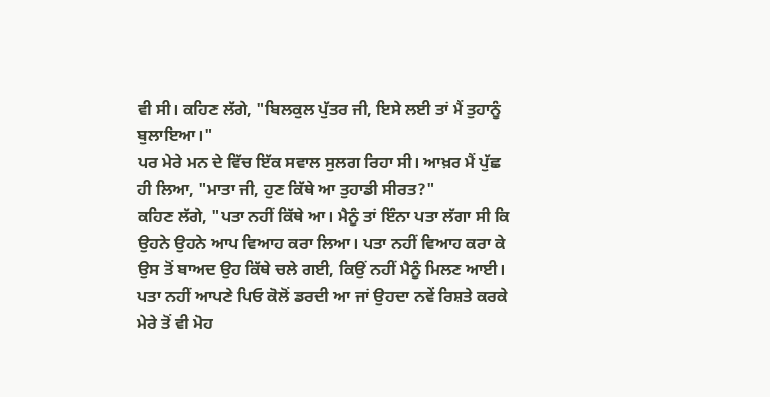ਵੀ ਸੀ। ਕਹਿਣ ਲੱਗੇ, "ਬਿਲਕੁਲ ਪੁੱਤਰ ਜੀ, ਇਸੇ ਲਈ ਤਾਂ ਮੈਂ ਤੁਹਾਨੂੰ ਬੁਲਾਇਆ।"
ਪਰ ਮੇਰੇ ਮਨ ਦੇ ਵਿੱਚ ਇੱਕ ਸਵਾਲ ਸੁਲਗ ਰਿਹਾ ਸੀ। ਆਖ਼ਰ ਮੈਂ ਪੁੱਛ ਹੀ ਲਿਆ, "ਮਾਤਾ ਜੀ, ਹੁਣ ਕਿੱਥੇ ਆ ਤੁਹਾਡੀ ਸੀਰਤ?"
ਕਹਿਣ ਲੱਗੇ, "ਪਤਾ ਨਹੀਂ ਕਿੱਥੇ ਆ। ਮੈਨੂੰ ਤਾਂ ਇੰਨਾ ਪਤਾ ਲੱਗਾ ਸੀ ਕਿ ਉਹਨੇ ਉਹਨੇ ਆਪ ਵਿਆਹ ਕਰਾ ਲਿਆ। ਪਤਾ ਨਹੀਂ ਵਿਆਹ ਕਰਾ ਕੇ ਉਸ ਤੋਂ ਬਾਅਦ ਉਹ ਕਿੱਥੇ ਚਲੇ ਗਈ, ਕਿਉਂ ਨਹੀਂ ਮੈਨੂੰ ਮਿਲਣ ਆਈ। ਪਤਾ ਨਹੀਂ ਆਪਣੇ ਪਿਓ ਕੋਲੋਂ ਡਰਦੀ ਆ ਜਾਂ ਉਹਦਾ ਨਵੇਂ ਰਿਸ਼ਤੇ ਕਰਕੇ ਮੇਰੇ ਤੋਂ ਵੀ ਮੋਹ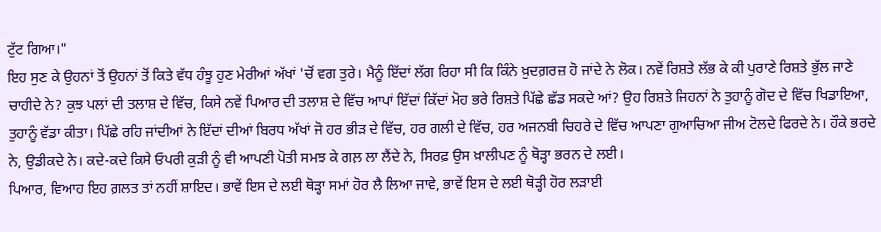ਟੁੱਟ ਗਿਆ।"
ਇਹ ਸੁਣ ਕੇ ਉਹਨਾਂ ਤੋਂ ਉਹਨਾਂ ਤੋਂ ਕਿਤੇ ਵੱਧ ਹੰਝੂ ਹੁਣ ਮੇਰੀਆਂ ਅੱਖਾਂ 'ਚੋਂ ਵਗ ਤੁਰੇ। ਮੈਨੂੰ ਇੱਦਾਂ ਲੱਗ ਰਿਹਾ ਸੀ ਕਿ ਕਿੰਨੇ ਖ਼ੁਦਗ਼ਰਜ਼ ਹੋ ਜਾਂਦੇ ਨੇ ਲੋਕ। ਨਵੇਂ ਰਿਸ਼ਤੇ ਲੱਭ ਕੇ ਕੀ ਪੁਰਾਣੇ ਰਿਸ਼ਤੇ ਭੁੱਲ ਜਾਣੇ ਚਾਹੀਦੇ ਨੇ? ਕੁਝ ਪਲਾਂ ਦੀ ਤਲਾਸ਼ ਦੇ ਵਿੱਚ, ਕਿਸੇ ਨਵੇਂ ਪਿਆਰ ਦੀ ਤਲਾਸ਼ ਦੇ ਵਿੱਚ ਆਪਾਂ ਇੱਦਾਂ ਕਿੱਦਾਂ ਮੋਹ ਭਰੇ ਰਿਸ਼ਤੇ ਪਿੱਛੇ ਛੱਡ ਸਕਦੇ ਆਂ? ਉਹ ਰਿਸ਼ਤੇ ਜਿਹਨਾਂ ਨੇ ਤੁਹਾਨੂੰ ਗੋਦ ਦੇ ਵਿੱਚ ਖਿਡਾਇਆ, ਤੁਹਾਨੂੰ ਵੱਡਾ ਕੀਤਾ। ਪਿੱਛੇ ਰਹਿ ਜਾਂਦੀਆਂ ਨੇ ਇੱਦਾਂ ਦੀਆਂ ਬਿਰਧ ਅੱਖਾਂ ਜੋ ਹਰ ਭੀੜ ਦੇ ਵਿੱਚ, ਹਰ ਗਲੀ ਦੇ ਵਿੱਚ, ਹਰ ਅਜਨਬੀ ਚਿਹਰੇ ਦੇ ਵਿੱਚ ਆਪਣਾ ਗੁਆਚਿਆ ਜੀਅ ਟੋਲਦੇ ਫਿਰਦੇ ਨੇ। ਹੌਕੇ ਭਰਦੇ ਨੇ, ਉਡੀਕਦੇ ਨੇ। ਕਦੇ-ਕਦੇ ਕਿਸੇ ਓਪਰੀ ਕੁੜੀ ਨੂੰ ਵੀ ਆਪਣੀ ਪੋਤੀ ਸਮਝ ਕੇ ਗਲ਼ ਲਾ ਲੈਂਦੇ ਨੇ, ਸਿਰਫ਼ ਉਸ ਖ਼ਾਲੀਪਣ ਨੂੰ ਥੋੜ੍ਹਾ ਭਰਨ ਦੇ ਲਈ।
ਪਿਆਰ, ਵਿਆਹ ਇਹ ਗ਼ਲਤ ਤਾਂ ਨਹੀਂ ਸ਼ਾਇਦ। ਭਾਵੇਂ ਇਸ ਦੇ ਲਈ ਥੋੜ੍ਹਾ ਸਮਾਂ ਹੋਰ ਲੈ ਲਿਆ ਜਾਵੇ, ਭਾਵੇਂ ਇਸ ਦੇ ਲਈ ਥੋੜ੍ਹੀ ਹੋਰ ਲੜਾਈ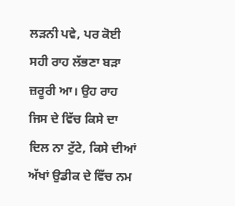ਲੜਨੀ ਪਵੇ, ਪਰ ਕੋਈ ਸਹੀ ਰਾਹ ਲੱਭਣਾ ਬੜਾ ਜ਼ਰੂਰੀ ਆ। ਉਹ ਰਾਹ ਜਿਸ ਦੇ ਵਿੱਚ ਕਿਸੇ ਦਾ ਦਿਲ ਨਾ ਟੁੱਟੇ, ਕਿਸੇ ਦੀਆਂ ਅੱਖਾਂ ਉਡੀਕ ਦੇ ਵਿੱਚ ਨਮ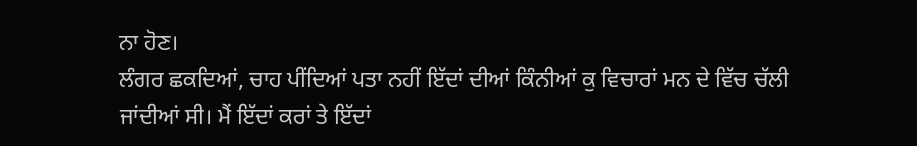ਨਾ ਹੋਣ।
ਲੰਗਰ ਛਕਦਿਆਂ, ਚਾਹ ਪੀਂਦਿਆਂ ਪਤਾ ਨਹੀਂ ਇੱਦਾਂ ਦੀਆਂ ਕਿੰਨੀਆਂ ਕੁ ਵਿਚਾਰਾਂ ਮਨ ਦੇ ਵਿੱਚ ਚੱਲੀ ਜਾਂਦੀਆਂ ਸੀ। ਮੈਂ ਇੱਦਾਂ ਕਰਾਂ ਤੇ ਇੱਦਾਂ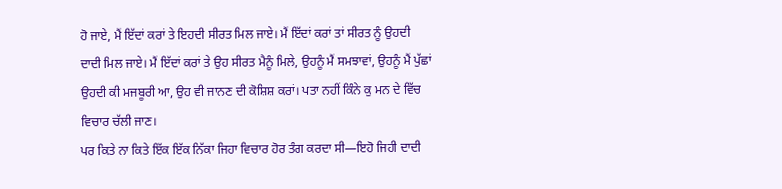ਹੋ ਜਾਏ, ਮੈਂ ਇੱਦਾਂ ਕਰਾਂ ਤੇ ਇਹਦੀ ਸੀਰਤ ਮਿਲ ਜਾਏ। ਮੈਂ ਇੱਦਾਂ ਕਰਾਂ ਤਾਂ ਸੀਰਤ ਨੂੰ ਉਹਦੀ ਦਾਦੀ ਮਿਲ ਜਾਏ। ਮੈਂ ਇੱਦਾਂ ਕਰਾਂ ਤੇ ਉਹ ਸੀਰਤ ਮੈਨੂੰ ਮਿਲੇ, ਉਹਨੂੰ ਮੈਂ ਸਮਝਾਵਾਂ, ਉਹਨੂੰ ਮੈਂ ਪੁੱਛਾਂ ਉਹਦੀ ਕੀ ਮਜਬੂਰੀ ਆ, ਉਹ ਵੀ ਜਾਨਣ ਦੀ ਕੋਸ਼ਿਸ਼ ਕਰਾਂ। ਪਤਾ ਨਹੀਂ ਕਿੰਨੇ ਕੁ ਮਨ ਦੇ ਵਿੱਚ ਵਿਚਾਰ ਚੱਲੀ ਜਾਣ।
ਪਰ ਕਿਤੇ ਨਾ ਕਿਤੇ ਇੱਕ ਇੱਕ ਨਿੱਕਾ ਜਿਹਾ ਵਿਚਾਰ ਹੋਰ ਤੰਗ ਕਰਦਾ ਸੀ—ਇਹੋ ਜਿਹੀ ਦਾਦੀ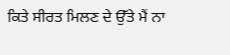ਕਿਤੇ ਸੀਰਤ ਮਿਲਣ ਦੇ ਉੱਤੇ ਮੈਂ ਨਾ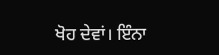ਖੋਹ ਦੇਵਾਂ। ਇੰਨਾ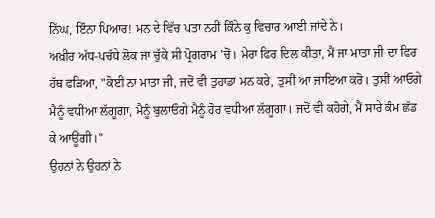ਨਿੱਘ, ਇੰਨਾ ਪਿਆਰ! ਮਨ ਦੇ ਵਿੱਚ ਪਤਾ ਨਹੀਂ ਕਿੰਨੇ ਕੁ ਵਿਚਾਰ ਆਈ ਜਾਂਦੇ ਨੇ।
ਅਖ਼ੀਰ ਅੱਧ-ਪਚੱਧੇ ਲੋਕ ਜਾ ਚੁੱਕੇ ਸੀ ਪ੍ਰੋਗਰਾਮ 'ਚੋਂ। ਮੇਰਾ ਫਿਰ ਦਿਲ ਕੀਤਾ, ਮੈਂ ਜਾ ਮਾਤਾ ਜੀ ਦਾ ਫਿਰ ਹੱਥ ਫੜਿਆ, "ਕੋਈ ਨਾ ਮਾਤਾ ਜੀ, ਜਦੋਂ ਵੀ ਤੁਹਾਡਾ ਮਨ ਕਰੇ, ਤੁਸੀਂ ਆ ਜਾਇਆ ਕਰੋ। ਤੁਸੀਂ ਆਓਗੇ ਮੈਨੂੰ ਵਧੀਆ ਲੱਗੂਗਾ, ਮੈਨੂੰ ਬੁਲਾਓਗੇ ਮੈਨੂੰ ਹੋਰ ਵਧੀਆ ਲੱਗੂਗਾ। ਜਦੋਂ ਵੀ ਕਹੋਗੇ, ਮੈਂ ਸਾਰੇ ਕੰਮ ਛੱਡ ਕੇ ਆਊਂਗੀ।"
ਉਹਨਾਂ ਨੇ ਉਹਨਾਂ ਨੇ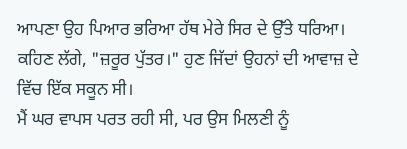ਆਪਣਾ ਉਹ ਪਿਆਰ ਭਰਿਆ ਹੱਥ ਮੇਰੇ ਸਿਰ ਦੇ ਉੱਤੇ ਧਰਿਆ। ਕਹਿਣ ਲੱਗੇ, "ਜ਼ਰੂਰ ਪੁੱਤਰ।" ਹੁਣ ਜਿੱਦਾਂ ਉਹਨਾਂ ਦੀ ਆਵਾਜ਼ ਦੇ ਵਿੱਚ ਇੱਕ ਸਕੂਨ ਸੀ।
ਮੈਂ ਘਰ ਵਾਪਸ ਪਰਤ ਰਹੀ ਸੀ, ਪਰ ਉਸ ਮਿਲਣੀ ਨੂੰ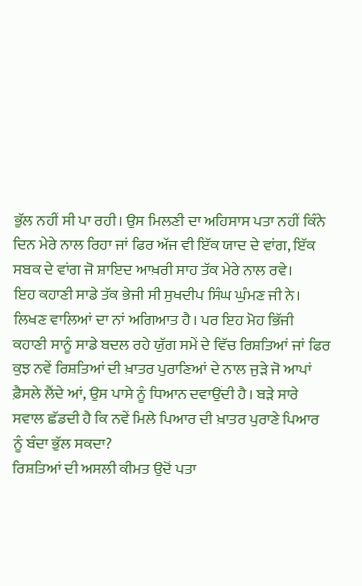ਭੁੱਲ ਨਹੀਂ ਸੀ ਪਾ ਰਹੀ। ਉਸ ਮਿਲਣੀ ਦਾ ਅਹਿਸਾਸ ਪਤਾ ਨਹੀਂ ਕਿੰਨੇ ਦਿਨ ਮੇਰੇ ਨਾਲ ਰਿਹਾ ਜਾਂ ਫਿਰ ਅੱਜ ਵੀ ਇੱਕ ਯਾਦ ਦੇ ਵਾਂਗ, ਇੱਕ ਸਬਕ ਦੇ ਵਾਂਗ ਜੋ ਸ਼ਾਇਦ ਆਖ਼ਰੀ ਸਾਹ ਤੱਕ ਮੇਰੇ ਨਾਲ ਰਵੇ।
ਇਹ ਕਹਾਣੀ ਸਾਡੇ ਤੱਕ ਭੇਜੀ ਸੀ ਸੁਖਦੀਪ ਸਿੰਘ ਘੁੰਮਣ ਜੀ ਨੇ। ਲਿਖਣ ਵਾਲਿਆਂ ਦਾ ਨਾਂ ਅਗਿਆਤ ਹੈ। ਪਰ ਇਹ ਮੋਹ ਭਿੱਜੀ ਕਹਾਣੀ ਸਾਨੂੰ ਸਾਡੇ ਬਦਲ ਰਹੇ ਯੁੱਗ ਸਮੇਂ ਦੇ ਵਿੱਚ ਰਿਸ਼ਤਿਆਂ ਜਾਂ ਫਿਰ ਕੁਝ ਨਵੇਂ ਰਿਸ਼ਤਿਆਂ ਦੀ ਖ਼ਾਤਰ ਪੁਰਾਣਿਆਂ ਦੇ ਨਾਲ ਜੁੜੇ ਜੋ ਆਪਾਂ ਫ਼ੈਸਲੇ ਲੈਂਦੇ ਆਂ, ਉਸ ਪਾਸੇ ਨੂੰ ਧਿਆਨ ਦਵਾਉਂਦੀ ਹੈ। ਬੜੇ ਸਾਰੇ ਸਵਾਲ ਛੱਡਦੀ ਹੈ ਕਿ ਨਵੇਂ ਮਿਲੇ ਪਿਆਰ ਦੀ ਖ਼ਾਤਰ ਪੁਰਾਣੇ ਪਿਆਰ ਨੂੰ ਬੰਦਾ ਭੁੱਲ ਸਕਦਾ?
ਰਿਸ਼ਤਿਆਂ ਦੀ ਅਸਲੀ ਕੀਮਤ ਉਦੋਂ ਪਤਾ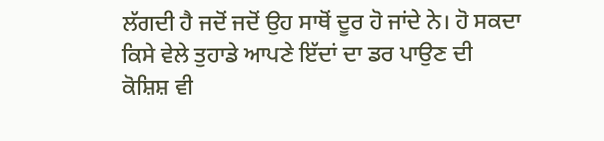ਲੱਗਦੀ ਹੈ ਜਦੋਂ ਜਦੋਂ ਉਹ ਸਾਥੋਂ ਦੂਰ ਹੋ ਜਾਂਦੇ ਨੇ। ਹੋ ਸਕਦਾ ਕਿਸੇ ਵੇਲੇ ਤੁਹਾਡੇ ਆਪਣੇ ਇੱਦਾਂ ਦਾ ਡਰ ਪਾਉਣ ਦੀ ਕੋਸ਼ਿਸ਼ ਵੀ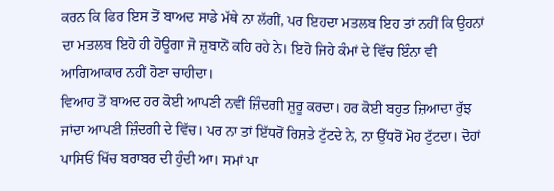ਕਰਨ ਕਿ ਫਿਰ ਇਸ ਤੋਂ ਬਾਅਦ ਸਾਡੇ ਮੱਥੇ ਨਾ ਲੱਗੀਂ, ਪਰ ਇਹਦਾ ਮਤਲਬ ਇਹ ਤਾਂ ਨਹੀਂ ਕਿ ਉਹਨਾਂ ਦਾ ਮਤਲਬ ਇਹੋ ਹੀ ਹੋਊਗਾ ਜੋ ਜ਼ੁਬਾਨੋਂ ਕਹਿ ਰਹੇ ਨੇ। ਇਹੋ ਜਿਹੇ ਕੰਮਾਂ ਦੇ ਵਿੱਚ ਇੰਨਾ ਵੀ ਆਗਿਆਕਾਰ ਨਹੀਂ ਹੋਣਾ ਚਾਹੀਦਾ।
ਵਿਆਹ ਤੋਂ ਬਾਅਦ ਹਰ ਕੋਈ ਆਪਣੀ ਨਵੀਂ ਜ਼ਿੰਦਗੀ ਸ਼ੁਰੂ ਕਰਦਾ। ਹਰ ਕੋਈ ਬਹੁਤ ਜ਼ਿਆਦਾ ਰੁੱਝ ਜਾਂਦਾ ਆਪਣੀ ਜ਼ਿੰਦਗੀ ਦੇ ਵਿੱਚ। ਪਰ ਨਾ ਤਾਂ ਇੱਧਰੋਂ ਰਿਸ਼ਤੇ ਟੁੱਟਦੇ ਨੇ, ਨਾ ਉੱਧਰੋਂ ਮੋਹ ਟੁੱਟਦਾ। ਦੋਹਾਂ ਪਾਸਿਓਂ ਖਿੱਚ ਬਰਾਬਰ ਦੀ ਹੁੰਦੀ ਆ। ਸਮਾਂ ਪਾ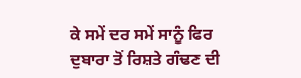ਕੇ ਸਮੇਂ ਦਰ ਸਮੇਂ ਸਾਨੂੰ ਫਿਰ ਦੁਬਾਰਾ ਤੋਂ ਰਿਸ਼ਤੇ ਗੰਢਣ ਦੀ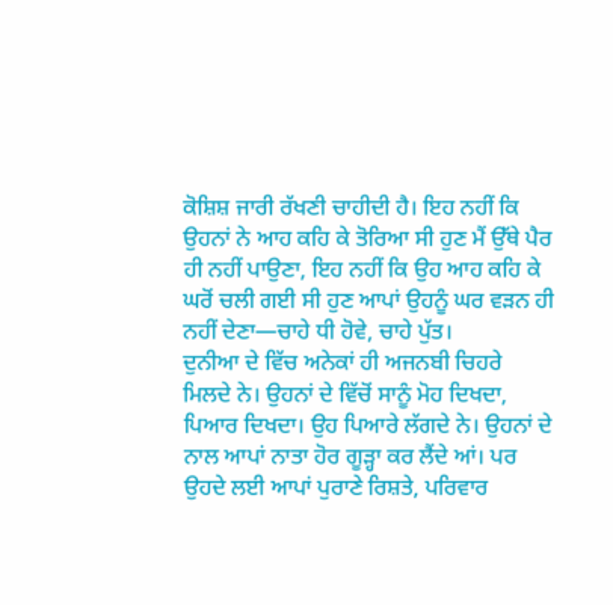ਕੋਸ਼ਿਸ਼ ਜਾਰੀ ਰੱਖਣੀ ਚਾਹੀਦੀ ਹੈ। ਇਹ ਨਹੀਂ ਕਿ ਉਹਨਾਂ ਨੇ ਆਹ ਕਹਿ ਕੇ ਤੋਰਿਆ ਸੀ ਹੁਣ ਮੈਂ ਉੱਥੇ ਪੈਰ ਹੀ ਨਹੀਂ ਪਾਉਣਾ, ਇਹ ਨਹੀਂ ਕਿ ਉਹ ਆਹ ਕਹਿ ਕੇ ਘਰੋਂ ਚਲੀ ਗਈ ਸੀ ਹੁਣ ਆਪਾਂ ਉਹਨੂੰ ਘਰ ਵੜਨ ਹੀ ਨਹੀਂ ਦੇਣਾ—ਚਾਹੇ ਧੀ ਹੋਵੇ, ਚਾਹੇ ਪੁੱਤ।
ਦੁਨੀਆ ਦੇ ਵਿੱਚ ਅਨੇਕਾਂ ਹੀ ਅਜਨਬੀ ਚਿਹਰੇ ਮਿਲਦੇ ਨੇ। ਉਹਨਾਂ ਦੇ ਵਿੱਚੋਂ ਸਾਨੂੰ ਮੋਹ ਦਿਖਦਾ, ਪਿਆਰ ਦਿਖਦਾ। ਉਹ ਪਿਆਰੇ ਲੱਗਦੇ ਨੇ। ਉਹਨਾਂ ਦੇ ਨਾਲ ਆਪਾਂ ਨਾਤਾ ਹੋਰ ਗੂੜ੍ਹਾ ਕਰ ਲੈਂਦੇ ਆਂ। ਪਰ ਉਹਦੇ ਲਈ ਆਪਾਂ ਪੁਰਾਣੇ ਰਿਸ਼ਤੇ, ਪਰਿਵਾਰ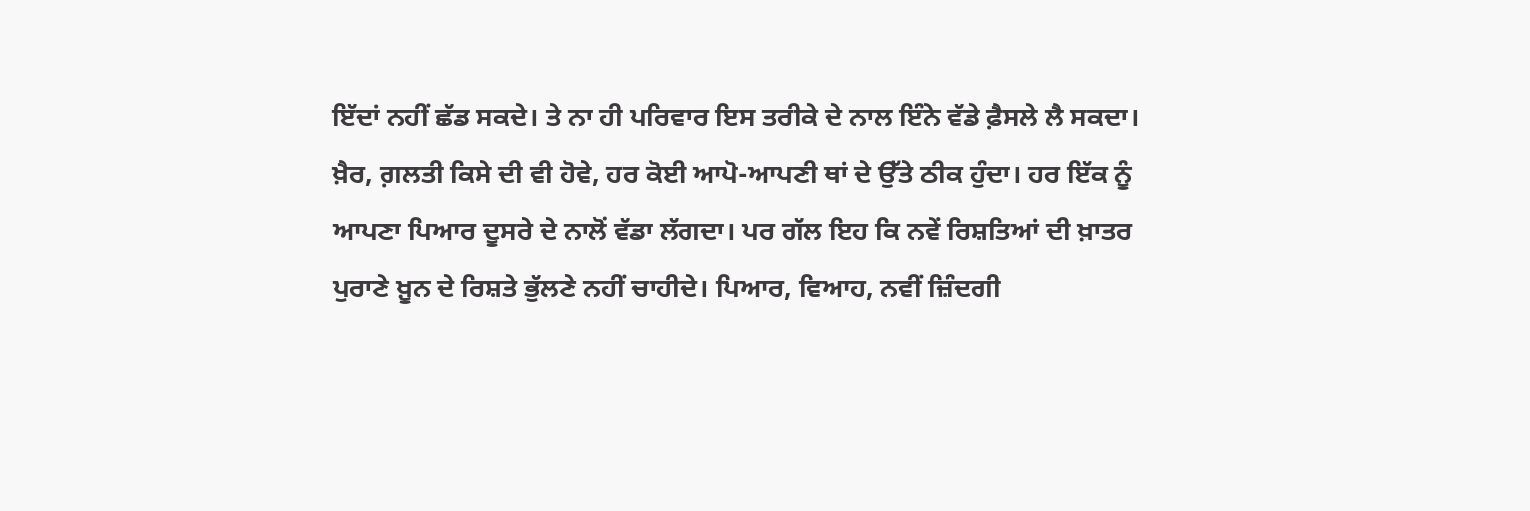ਇੱਦਾਂ ਨਹੀਂ ਛੱਡ ਸਕਦੇ। ਤੇ ਨਾ ਹੀ ਪਰਿਵਾਰ ਇਸ ਤਰੀਕੇ ਦੇ ਨਾਲ ਇੰਨੇ ਵੱਡੇ ਫ਼ੈਸਲੇ ਲੈ ਸਕਦਾ।
ਖ਼ੈਰ, ਗ਼ਲਤੀ ਕਿਸੇ ਦੀ ਵੀ ਹੋਵੇ, ਹਰ ਕੋਈ ਆਪੋ-ਆਪਣੀ ਥਾਂ ਦੇ ਉੱਤੇ ਠੀਕ ਹੁੰਦਾ। ਹਰ ਇੱਕ ਨੂੰ ਆਪਣਾ ਪਿਆਰ ਦੂਸਰੇ ਦੇ ਨਾਲੋਂ ਵੱਡਾ ਲੱਗਦਾ। ਪਰ ਗੱਲ ਇਹ ਕਿ ਨਵੇਂ ਰਿਸ਼ਤਿਆਂ ਦੀ ਖ਼ਾਤਰ ਪੁਰਾਣੇ ਖ਼ੂਨ ਦੇ ਰਿਸ਼ਤੇ ਭੁੱਲਣੇ ਨਹੀਂ ਚਾਹੀਦੇ। ਪਿਆਰ, ਵਿਆਹ, ਨਵੀਂ ਜ਼ਿੰਦਗੀ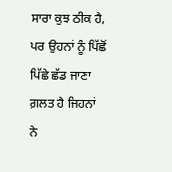ਸਾਰਾ ਕੁਝ ਠੀਕ ਹੈ, ਪਰ ਉਹਨਾਂ ਨੂੰ ਪਿੱਛੋਂ ਪਿੱਛੇ ਛੱਡ ਜਾਣਾ ਗ਼ਲਤ ਹੈ ਜਿਹਨਾਂ ਨੇ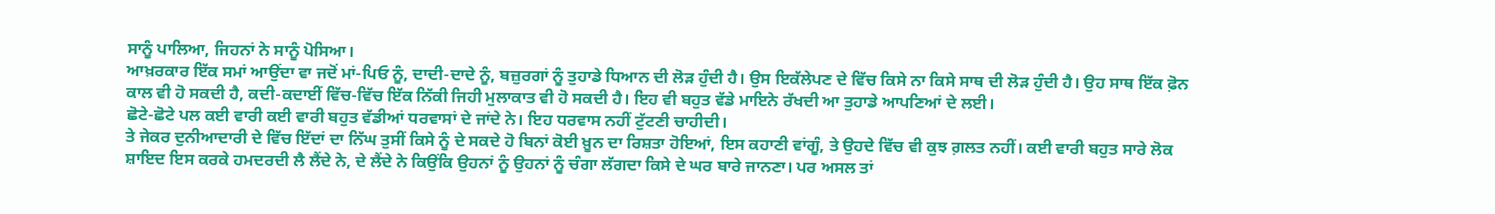ਸਾਨੂੰ ਪਾਲਿਆ, ਜਿਹਨਾਂ ਨੇ ਸਾਨੂੰ ਪੋਸਿਆ।
ਆਖ਼ਰਕਾਰ ਇੱਕ ਸਮਾਂ ਆਉਂਦਾ ਵਾ ਜਦੋਂ ਮਾਂ-ਪਿਓ ਨੂੰ, ਦਾਦੀ-ਦਾਦੇ ਨੂੰ, ਬਜ਼ੁਰਗਾਂ ਨੂੰ ਤੁਹਾਡੇ ਧਿਆਨ ਦੀ ਲੋੜ ਹੁੰਦੀ ਹੈ। ਉਸ ਇਕੱਲੇਪਣ ਦੇ ਵਿੱਚ ਕਿਸੇ ਨਾ ਕਿਸੇ ਸਾਥ ਦੀ ਲੋੜ ਹੁੰਦੀ ਹੈ। ਉਹ ਸਾਥ ਇੱਕ ਫ਼ੋਨ ਕਾਲ ਵੀ ਹੋ ਸਕਦੀ ਹੈ, ਕਦੀ-ਕਦਾਈਂ ਵਿੱਚ-ਵਿੱਚ ਇੱਕ ਨਿੱਕੀ ਜਿਹੀ ਮੁਲਾਕਾਤ ਵੀ ਹੋ ਸਕਦੀ ਹੈ। ਇਹ ਵੀ ਬਹੁਤ ਵੱਡੇ ਮਾਇਨੇ ਰੱਖਦੀ ਆ ਤੁਹਾਡੇ ਆਪਣਿਆਂ ਦੇ ਲਈ।
ਛੋਟੇ-ਛੋਟੇ ਪਲ ਕਈ ਵਾਰੀ ਕਈ ਵਾਰੀ ਬਹੁਤ ਵੱਡੀਆਂ ਧਰਵਾਸਾਂ ਦੇ ਜਾਂਦੇ ਨੇ। ਇਹ ਧਰਵਾਸ ਨਹੀਂ ਟੁੱਟਣੀ ਚਾਹੀਦੀ।
ਤੇ ਜੇਕਰ ਦੁਨੀਆਦਾਰੀ ਦੇ ਵਿੱਚ ਇੱਦਾਂ ਦਾ ਨਿੱਘ ਤੁਸੀਂ ਕਿਸੇ ਨੂੰ ਦੇ ਸਕਦੇ ਹੋ ਬਿਨਾਂ ਕੋਈ ਖ਼ੂਨ ਦਾ ਰਿਸ਼ਤਾ ਹੋਇਆਂ, ਇਸ ਕਹਾਣੀ ਵਾਂਗੂੰ, ਤੇ ਉਹਦੇ ਵਿੱਚ ਵੀ ਕੁਝ ਗ਼ਲਤ ਨਹੀਂ। ਕਈ ਵਾਰੀ ਬਹੁਤ ਸਾਰੇ ਲੋਕ ਸ਼ਾਇਦ ਇਸ ਕਰਕੇ ਹਮਦਰਦੀ ਲੈ ਲੈਂਦੇ ਨੇ, ਦੇ ਲੈਂਦੇ ਨੇ ਕਿਉਂਕਿ ਉਹਨਾਂ ਨੂੰ ਉਹਨਾਂ ਨੂੰ ਚੰਗਾ ਲੱਗਦਾ ਕਿਸੇ ਦੇ ਘਰ ਬਾਰੇ ਜਾਨਣਾ। ਪਰ ਅਸਲ ਤਾਂ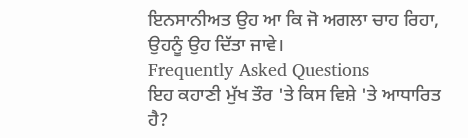ਇਨਸਾਨੀਅਤ ਉਹ ਆ ਕਿ ਜੋ ਅਗਲਾ ਚਾਹ ਰਿਹਾ, ਉਹਨੂੰ ਉਹ ਦਿੱਤਾ ਜਾਵੇ।
Frequently Asked Questions
ਇਹ ਕਹਾਣੀ ਮੁੱਖ ਤੌਰ 'ਤੇ ਕਿਸ ਵਿਸ਼ੇ 'ਤੇ ਆਧਾਰਿਤ ਹੈ?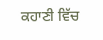ਕਹਾਣੀ ਵਿੱਚ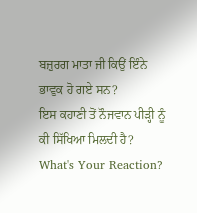ਬਜ਼ੁਰਗ ਮਾਤਾ ਜੀ ਕਿਉਂ ਇੰਨੇ ਭਾਵੁਕ ਹੋ ਗਏ ਸਨ?
ਇਸ ਕਹਾਣੀ ਤੋਂ ਨੌਜਵਾਨ ਪੀੜ੍ਹੀ ਨੂੰ ਕੀ ਸਿੱਖਿਆ ਮਿਲਦੀ ਹੈ?
What's Your Reaction?